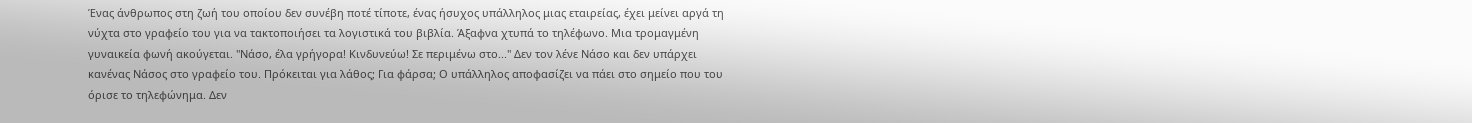Ένας άνθρωπος στη ζωή του οποίου δεν συνέβη ποτέ τίποτε, ένας ήσυχος υπάλληλος μιας εταιρείας, έχει μείνει αργά τη νύχτα στο γραφείο του για να τακτοποιήσει τα λογιστικά του βιβλία. Άξαφνα χτυπά το τηλέφωνο. Μια τρομαγμένη γυναικεία φωνή ακούγεται. "Νάσο, έλα γρήγορα! Κινδυνεύω! Σε περιμένω στο..." Δεν τον λένε Νάσο και δεν υπάρχει κανένας Νάσος στο γραφείο του. Πρόκειται για λάθος; Για φάρσα; Ο υπάλληλος αποφασίζει να πάει στο σημείο που του όρισε το τηλεφώνημα. Δεν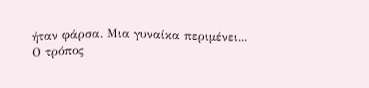ήταν φάρσα. Μια γυναίκα περιμένει...
Ο τρόπος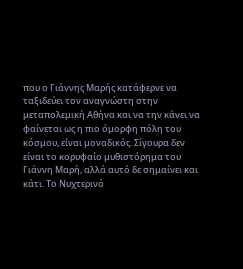που ο Γιάννης Μαρής κατάφερνε να ταξιδεύει τον αναγνώστη στην μεταπολεμική Αθήνα και να την κάνει να φαίνεται ως η πιο όμορφη πόλη του κόσμου, είναι μοναδικός. Σίγουρα δεν είναι το κορυφαίο μυθιστόρημα του Γιάννη Μαρή, αλλά αυτό δε σημαίνει και κάτι. Το Νυχτερινό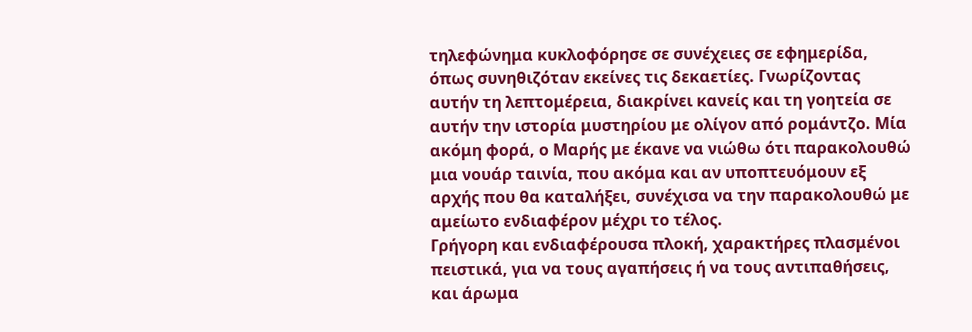τηλεφώνημα κυκλοφόρησε σε συνέχειες σε εφημερίδα, όπως συνηθιζόταν εκείνες τις δεκαετίες. Γνωρίζοντας αυτήν τη λεπτομέρεια, διακρίνει κανείς και τη γοητεία σε αυτήν την ιστορία μυστηρίου με ολίγον από ρομάντζο. Μία ακόμη φορά, ο Μαρής με έκανε να νιώθω ότι παρακολουθώ μια νουάρ ταινία, που ακόμα και αν υποπτευόμουν εξ αρχής που θα καταλήξει, συνέχισα να την παρακολουθώ με αμείωτο ενδιαφέρον μέχρι το τέλος.
Γρήγορη και ενδιαφέρουσα πλοκή, χαρακτήρες πλασμένοι πειστικά, για να τους αγαπήσεις ή να τους αντιπαθήσεις, και άρωμα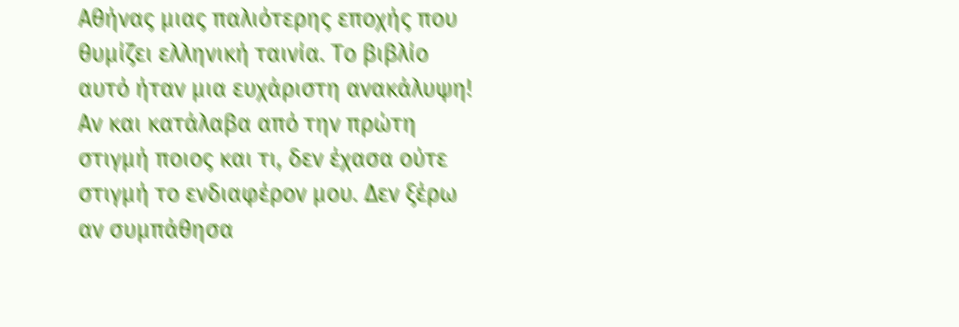Αθήνας μιας παλιότερης εποχής που θυμίζει ελληνική ταινία. Το βιβλίο αυτό ήταν μια ευχάριστη ανακάλυψη!
Αν και κατάλαβα από την πρώτη στιγμή ποιος και τι, δεν έχασα ούτε στιγμή το ενδιαφέρον μου. Δεν ξέρω αν συμπάθησα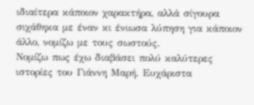ιδιαίτερα κάποιον χαρακτήρα, αλλά σίγουρα σιχάθηκα με έναν κι ένιωσα λύπηση για κάποιον άλλο, νομίζω με τους σωστούς.
Νομίζω πως έχω διαβάσει πολύ καλύτερες ιστορίες του Γιάννη Μαρή. Ευχάριστα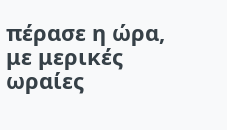πέρασε η ώρα, με μερικές ωραίες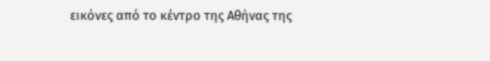εικόνες από το κέντρο της Αθήνας της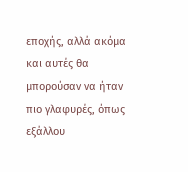εποχής, αλλά ακόμα και αυτές θα μπορούσαν να ήταν πιο γλαφυρές, όπως εξάλλου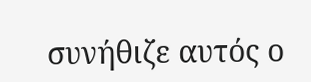συνήθιζε αυτός ο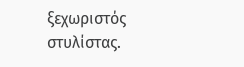ξεχωριστός στυλίστας.